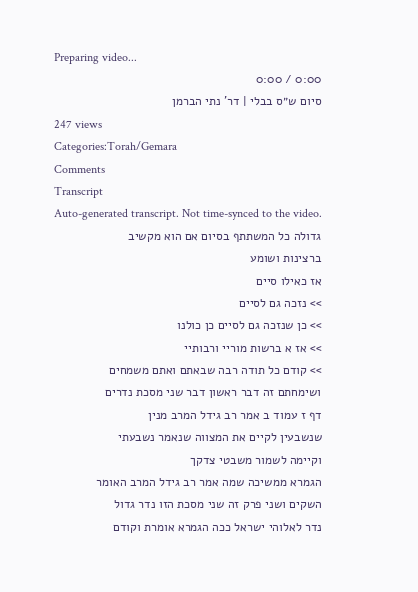Preparing video...
0:00 / 0:00
סיום ש״ס בבלי | דר' נתי הברמן
247 views
Categories:Torah/Gemara
Comments
Transcript
Auto-generated transcript. Not time-synced to the video.
גדולה כל המשתתף בסיום אם הוא מקשיב
ברצינות ושומע
אז כאילו סיים
>> נזכה גם לסיים
>> כן שנזכה גם לסיים כן כולנו
>> אז א ברשות מוריי ורבותיי
>> קודם כל תודה רבה שבאתם ואתם משמחים
ושימחתם זה דבר ראשון דבר שני מסכת נדרים
דף ז עמוד ב אמר רב גידל המרב מנין
שנשבעין לקיים את המצווה שנאמר נשבעתי
וקיימה לשמור משבטי צדקך
הגמרא ממשיכה שמה אמר רב גידל המרב האומר
השקים ושני פרק זה שני מסכת הזו נדר גדול
נדר לאלוהי ישראל ככה הגמרא אומרת וקודם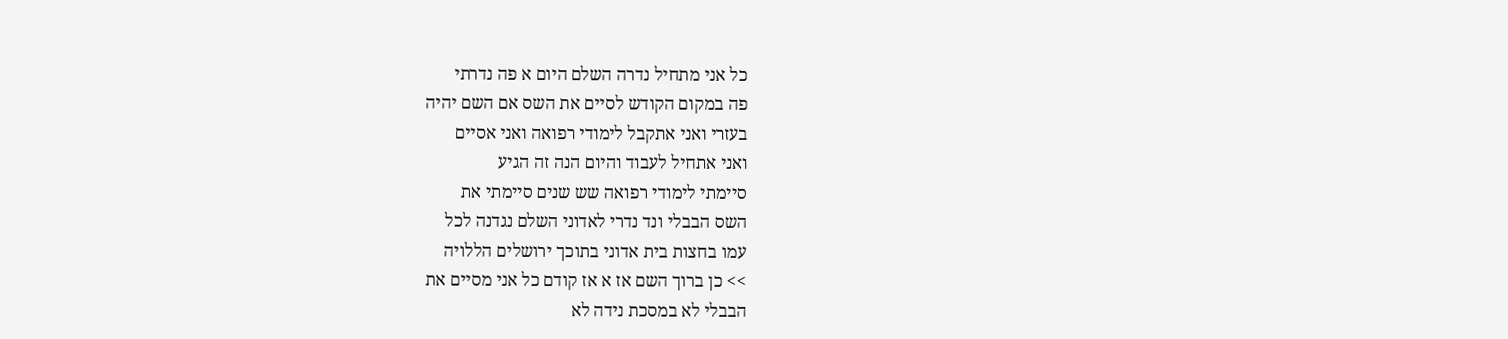כל אני מתחיל נדרה השלם היום א פה נדרתי
פה במקום הקודש לסיים את השס אם השם יהיה
בעזרי ואני אתקבל לימודי רפואה ואני אסיים
ואני אתחיל לעבוד והיום הנה זה הגיע
סיימתי לימודי רפואה שש שנים סיימתי את
השס הבבלי ונד נדרי לאדוני השלם נגדנה לכל
עמו בחצות בית אדוני בתוכך ירושלים הללויה
>> כן ברוך השם אז א אז קודם כל אני מסיים את
הבבלי לא במסכת נידה לא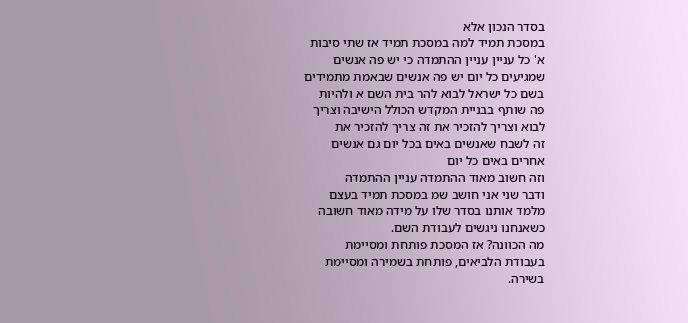בסדר הנכון אלא
במסכת תמיד למה במסכת תמיד אז שתי סיבות
א' כל עניין עניין ההתמדה כי יש פה אנשים
שמגיעים כל יום יש פה אנשים שבאמת מתמידים
בשם כל ישראל לבוא להר בית השם א ולהיות
פה שותף בבניית המקדש הכולל הישיבה וצריך
לבוא וצריך להזכיר את זה צריך להזכיר את
זה לשבח שאנשים באים בכל יום גם אנשים
אחרים באים כל יום
וזה חשוב מאוד ההתמדה עניין ההתמדה
ודבר שני אני חושב שמ במסכת תמיד בעצם
מלמד אותנו בסדר שלו על מידה מאוד חשובה
כשאנחנו ניגשים לעבודת השם.
מה הכוונה? אז המסכת פותחת ומסיימת
בעבודת הלביאים, פותחת בשמירה ומסיימת
בשירה.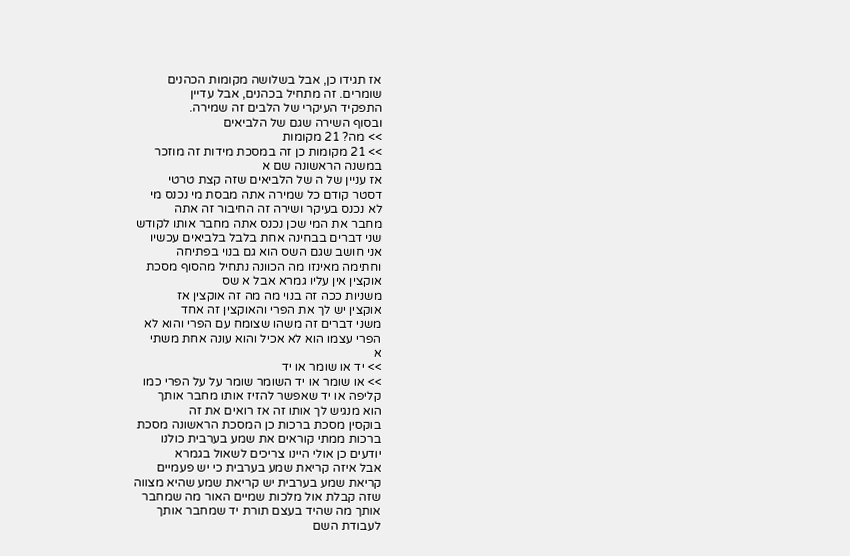אז תגידו כן, אבל בשלושה מקומות הכהנים
שומרים. זה מתחיל בכהנים, אבל עדיין
התפקיד העיקרי של הלבים זה שמירה.
ובסוף השירה שגם של הלביאים
>> מה? 21 מקומות
>> 21 מקומות כן זה במסכת מידות זה מוזכר
במשנה הראשונה שם א
אז עניין של ה של הלביאים שזה קצת טרטי
דסטר קודם כל שמירה אתה מבסת מי נכנס מי
לא נכנס בעיקר ושירה זה החיבור זה אתה
מחבר את המי שכן נכנס אתה מחבר אותו לקודש
שני דברים בבחינה אחת בלבל בלביאים עכשיו
אני חושב שגם השס הוא גם בנוי בפתיחה
וחתימה מאינזו מה הכוונה נתחיל מהסוף מסכת
אוקצין אין עליו גמרא אבל א שס
משניות ככה זה בנוי מה מה זה אוקצין אז
אוקצין יש לך את הפרי והאוקצין זה אחד
משני דברים זה משהו שצומח עם הפרי והוא לא
הפרי עצמו הוא לא אכיל והוא עונה אחת משתי
א
>> יד או שומר או יד
>> או שומר או יד השומר שומר על על הפרי כמו
קליפה או יד שאפשר להזיז אותו מחבר אותך
הוא מנגיש לך אותו זה אז רואים את זה
בוקסין מסכת ברכות כן המסכת הראשונה מסכת
ברכות ממתי קוראים את שמע בערבית כולנו
יודעים כן אולי היינו צריכים לשאול בגמרא
אבל איזה קריאת שמע בערבית כי יש פעמיים
קריאת שמע בערבית יש קריאת שמע שהיא מצווה
שזה קבלת אול מלכות שמיים האור מה שמחבר
אותך מה שהיד בעצם תורת יד שמחבר אותך
לעבודת השם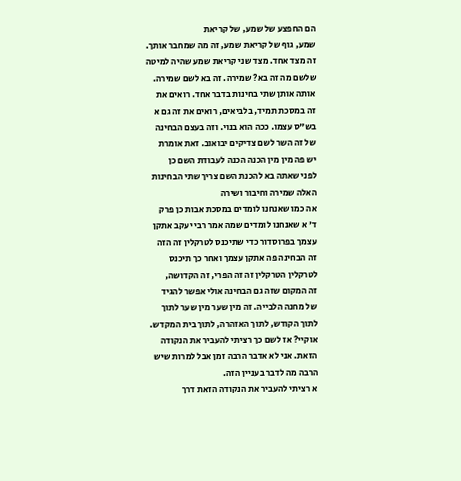הם החפצע של שמע, של קריאת
שמע, גוף של קריאת שמע, זה מה שמחבר אותך.
זה מצד אחד. מצד שני קריאת שמע שהיה למיטה
שלשם מה זה בא? שמירה. זה בא לשם שמירה.
אותה אותן שתי בחינות בדבר אחד. רואים את
זה במסכת תמיד, בלביאים, רואים את זה גם א
בש"ס עצמו. ככה הוא בנוי. וזה בעצם הבחינה
של זה השר לשם צדיקים יבואוב. זאת אומרת
יש פה מין מין הכנה הכנה לעבודת השם כן
לפני שאתה בא להכנת השם צריך שתי הבחינות
האלה שמירה וחיבור ושירה
אה כמו שאנחנו לומדים במסכת אבות כן פרק
ד' א שאנחנו לומדים שמה אמר רבי יעקב אתקן
עצמך בפרוסדור כדי שתיכנס לטרקלין זה הזה
זה הבחינה פה אתקן עצמך ואחר כך תיכנס
לטרקלין הטרקלין זה זה הפרי, זה הקדושה,
זה המקום שזה גם הבחינה אולי אפשר להגיד
של מחנה הלבייה. זה מין שער מין שער לתוך
לתוך הקודש, לתוך האזהרה, לתוך בית המקדש.
אוקיי? אז לשם כך רציתי להעביר את הנקודה
הזאת. אני לא אדבר הרבה זמן אבל למרות שיש
הרבה מה לדבר בעניין הזה.
א רציתי להעביר את הנקודה הזאת דרך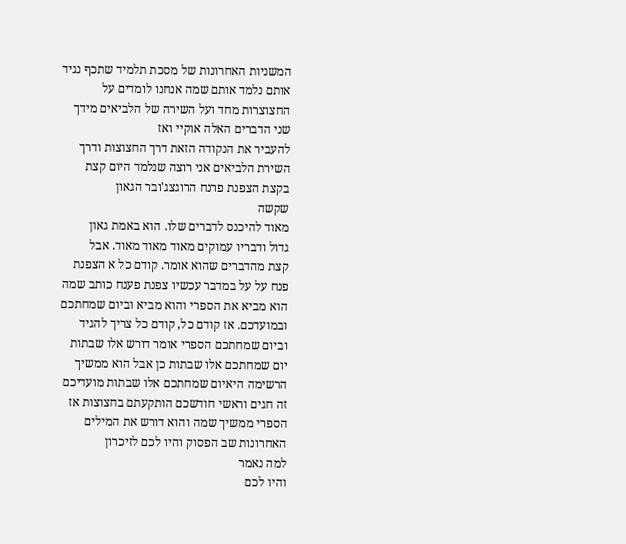המשניות האחרונות של מסכת תלמיד שתכף נגיד
אותם נלמד אותם שמה אנחנו לומדים על
החצוצרות מחד ועל השירה של הלביאים מידך
שני הדברים האלה אוקיי ואז
להעביר את הנקודה הזאת דרך החצוצות ודרך
השירת הלביאים אני רוצה שנלמד היום קצת
בקצת הצפנת פרנח הרוגצג'ובר הגאון
שקשה
מאוד להיכנס לדברים שלו. הוא באמת גאון
גדול ודבריו עמוקים מאוד מאוד מאוד. אבל
קצת מהדברים שהוא אומר. קודם כל א הצפנת
פנח על על במדבר עכשיו צפנת פענח כותב שמה
הוא מביא את הספרי והוא מביא וביום שמחתכם
ובמועדכם. אז קודם כל, קודם כל צריך להגיד
וביום שמחתכם הספרי אומר דורש אלו שבתות
יום שמחתכם אלו שבתות כן אבל הוא ממשיך
הרשימה היאיום שמחתכם אלו שבתות מועדיכם
זה חגים וראשי חודשכם הותקעתם בחצוצות אז
הספרי ממשיך שמה והוא דורש את המילים
האחרונות שב הפסוק והיו לכם לזיכרון
למה נאמר
והיו לכם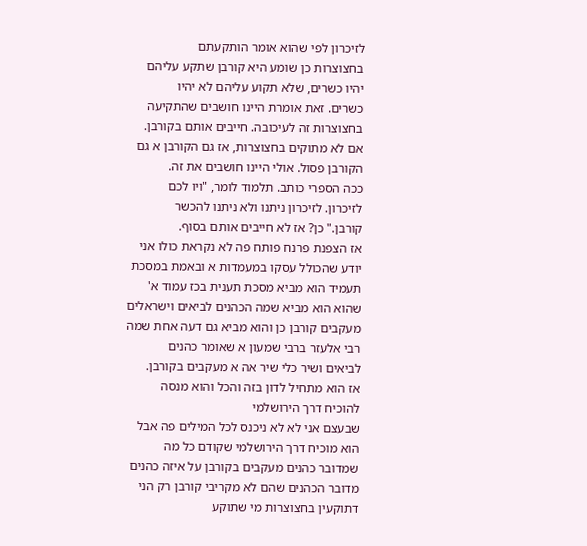לזיכרון לפי שהוא אומר הותקעתם
בחצוצרות כן שומע היא קורבן שתקע עליהם
יהיו כשרים, שלא תקוע עליהם לא יהיו
כשרים. זאת אומרת היינו חושבים שהתקיעה
בחצוצרות זה לעיכובה. חייבים אותם בקורבן.
אם לא מתוקים בחצוצרות, אז גם הקורבן א גם
הקורבן פסול. אולי היינו חושבים את זה.
ככה הספרי כותב. תלמוד לומר, "ויו לכם
לזיכרון. לזיכרון ניתנו ולא ניתנו להכשר
קורבן." כן? אז לא חייבים אותם בסוף.
אז הצפנת פרנח פותח פה לא נקראת כולו אני
יודע שהכולל עסקו במעמדות א ובאמת במסכת
תעמיד הוא מביא מסכת תענית בכז עמוד א'
שהוא הוא מביא שמה הכהנים לביאים וישראלים
מעקבים קורבן כן והוא מביא גם דעה אחת שמה
רבי אלעזר ברבי שמעון א שאומר כהנים
לביאים ושיר כלי שיר אה א מעקבים בקורבן.
אז הוא מתחיל לדון בזה והכל והוא מנסה
להוכיח דרך הירושלמי
שבעצם אני לא לא ניכנס לכל המילים פה אבל
הוא מוכיח דרך הירושלמי שקודם כל מה
שמדובר כהנים מעקבים בקורבן על איזה כהנים
מדובר הכהנים שהם לא מקריבי קורבן רק הני
דתוקעין בחצוצרות מי שתוקע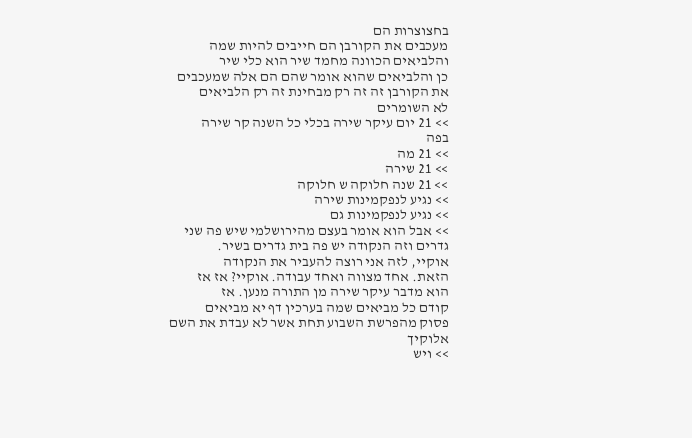בחצוצרות הם
מעכבים את הקורבן הם חייבים להיות שמה
והלביאים הכוונה מחמד שיר הוא כלי שיר
כן והלביאים שהוא אומר שהם הם אלה שמעכבים
את הקורבן זה זה רק מבחינת זה רק הלביאים
לא השומרים
>> 21 יום עיקר שירה בכלי כל השנה קר שירה
בפה
>> 21 מה
>> 21 שירה
>> 21 שנה חלוקה ש חלוקה
>> נגיע לנפקמינות שירה
>> נגיע לנפקמינות גם
>> אבל הוא אומר בעצם מהירושלמי שיש פה שני
גדרים וזה הנקודה יש פה בית גדרים בשיר.
אוקיי, לזה אני רוצה להעביר את הנקודה
הזאת. אחד מצווה ואחד עבודה. אוקיי? אז אז
הוא מדבר עיקר שירה מן התורה מנען. אז
קודם כל מביאים שמה בערכין דף יא מביאים
פסוק מהפרשת השבוע תחת אשר לא עבדת את השם
אלוקיך
>> ויש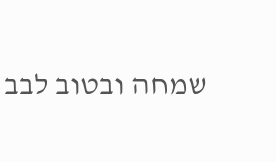שמחה ובטוב לבב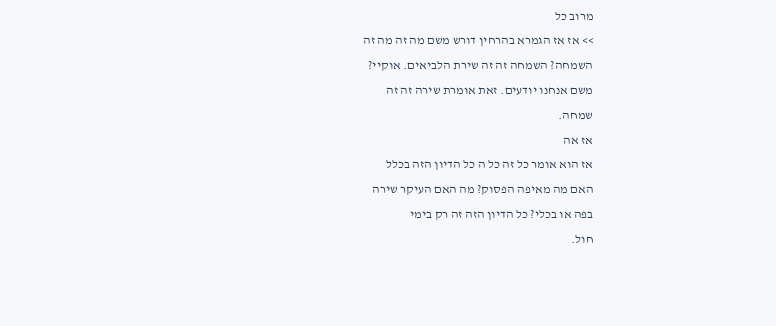מרוב כל
>> אז אז הגמרא בהרחין דורש משם מה זה מה זה
השמחה? השמחה זה זה שירת הלביאים. אוקיי?
משם אנחנו יודעים. זאת אומרת שירה זה זה
שמחה.
אז אה
אז הוא אומר כל זה כל ה כל הדיון הזה בכלל
האם מה מאיפה הפסוק? מה האם העיקר שירה
בפה או בכלי? כל הדיון הזה זה רק בימי
חול.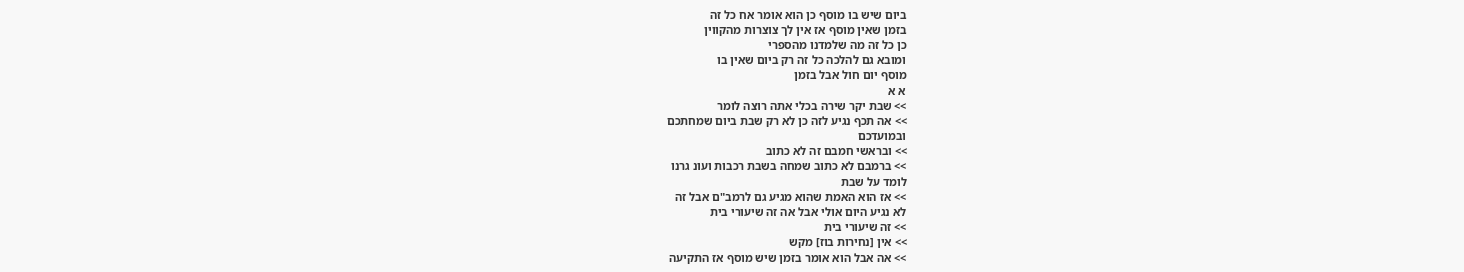ביום שיש בו מוסף כן הוא אומר אח כל זה
בזמן שאין מוסף אז אין לך צוצרות מהקווין
כן כל זה מה שלמדנו מהספרי
ומובא גם להלכה כל זה רק ביום שאין בו
מוסף יום חול אבל בזמן
א א
>> שבת יקר שירה בכלי אתה רוצה לומר
>> אה תכף נגיע לזה כן לא רק שבת ביום שמחתכם
ובמועדכם
>> ובראשי חמבם זה לא כתוב
>> ברמבם לא כתוב שמחה בשבת רכבות ועונ גרנו
לומד על שבת
>> אז הוא האמת שהוא מגיע גם לרמב"ם אבל זה
לא נגיע היום אולי אבל אה זה שיעורי בית
>> זה שיעורי בית
>> אין [נחירות בוז] מקש
>> אה אבל הוא אומר בזמן שיש מוסף אז התקיעה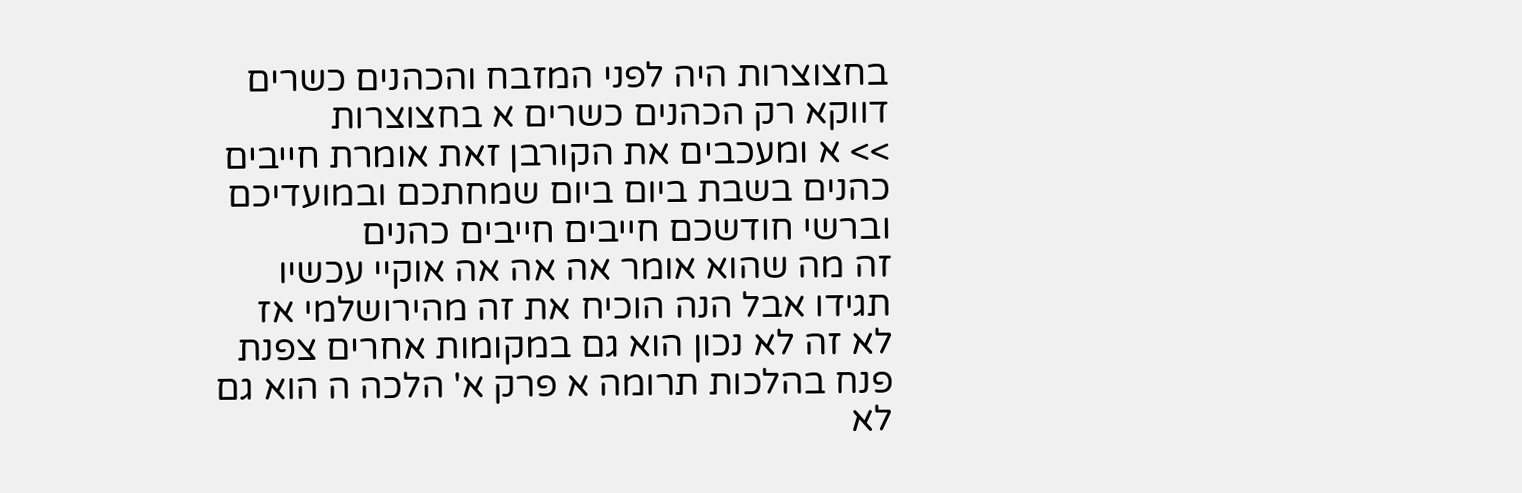בחצוצרות היה לפני המזבח והכהנים כשרים
דווקא רק הכהנים כשרים א בחצוצרות
>> א ומעכבים את הקורבן זאת אומרת חייבים
כהנים בשבת ביום ביום שמחתכם ובמועדיכם
וברשי חודשכם חייבים חייבים כהנים
זה מה שהוא אומר אה אה אה אוקיי עכשיו
תגידו אבל הנה הוכיח את זה מהירושלמי אז
לא זה לא נכון הוא גם במקומות אחרים צפנת
פנח בהלכות תרומה א פרק א' הלכה ה הוא גם
לא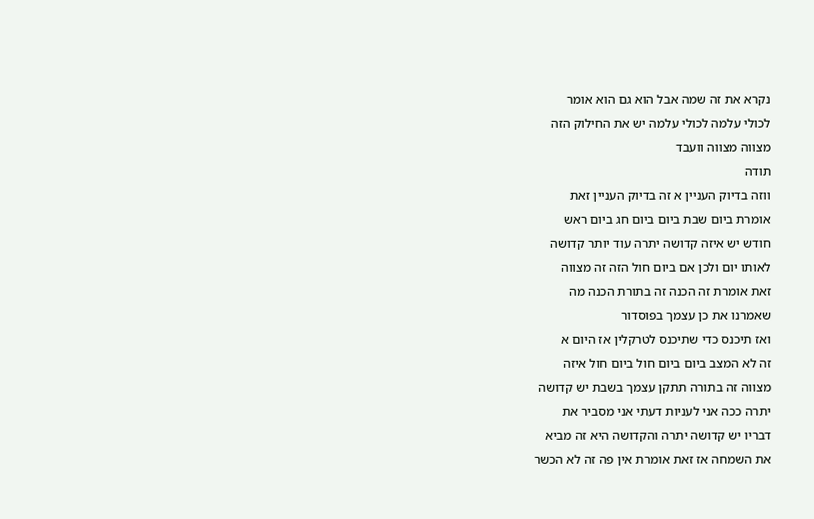נקרא את זה שמה אבל הוא גם הוא אומר
לכולי עלמה לכולי עלמה יש את החילוק הזה
מצווה מצווה וועבד
תודה
ווזה בדיוק העניין א זה בדיוק העניין זאת
אומרת ביום שבת ביום ביום חג ביום ראש
חודש יש איזה קדושה יתרה עוד יותר קדושה
לאותו יום ולכן אם ביום חול הזה זה מצווה
זאת אומרת זה הכנה זה בתורת הכנה מה
שאמרנו את כן עצמך בפוסדור
ואז תיכנס כדי שתיכנס לטרקלין אז היום א
זה לא המצב ביום ביום חול ביום חול איזה
מצווה זה בתורה תתקן עצמך בשבת יש קדושה
יתרה ככה אני לעניות דעתי אני מסביר את
דבריו יש קדושה יתרה והקדושה היא זה מביא
את השמחה אז זאת אומרת אין פה זה לא הכשר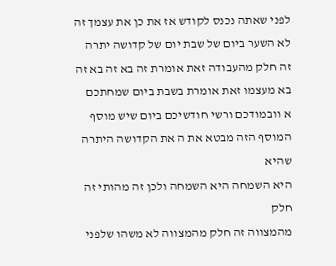לפני שאתה נכנס לקודש אז את כן את עצמך זה
לא השער ביום של שבת יום של קדושה יתרה
זה חלק מהעבודה זאת אומרת זה בא זה בא זה
בא מעצמו זאת אומרת בשבת ביום שמחתכם
א וובמודכם ורשי חודשיכם ביום שיש מוסף
המוסף הזה מבטא את ה את הקדושה היתרה שהיא
היא השמחה היא השמחה ולכן זה מהותי זה חלק
מהמצווה זה חלק מהמצווה לא משהו שלפני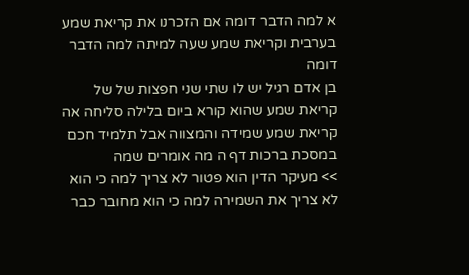א למה הדבר דומה אם הזכרנו את קריאת שמע
בערבית וקריאת שמע שעה למיתה למה הדבר
דומה
בן אדם רגיל יש לו שתי שני חפצות של של
קריאת שמע שהוא קורא ביום בלילה סליחה אה
קריאת שמע שמידה והמצווה אבל תלמיד חכם
במסכת ברכות דף ה מה אומרים שמה
>> מעיקר הדין הוא פטור לא צריך למה כי הוא
לא צריך את השמירה למה כי הוא מחובר כבר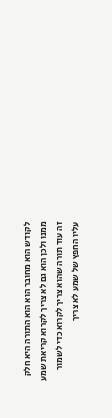לקודש הוא מחובר הוא הוא התורה היא חלק
ממנו ולכן הוא גם לא צריך לקרוא קריאת שמע
זה עוד תורה שהוא צריך לקרוא כדי לשמור
עליו החפץ של שמע לא צריך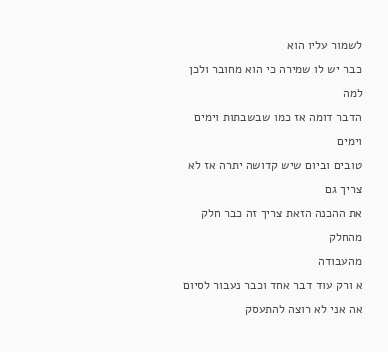לשמור עליו הוא
כבר יש לו שמירה כי הוא מחובר ולכן למה
הדבר דומה אז כמו שבשבתות וימים וימים
טובים וביום שיש קדושה יתרה אז לא צריך גם
את ההכנה הזאת צריך זה כבר חלק מהחלק
מהעבודה
א ורק עוד דבר אחד וכבר נעבור לסיום
אה אני לא רוצה להתעסק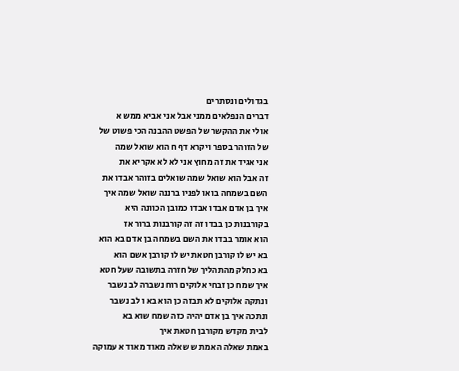בגדולים ונסתרים
דברים הנפלאים ממני אבל אני אביא ממש א
אולי את ההקשר של הפשט ההבנה הכי פשוט של
של הזוהר בספר ויקרא דף ח הוא שואל שמה
אני אגיד את זה מחוץ אני לא לא אקריא את
זה אבל הוא שואל שמה שואלים בזוהר אבדו את
השם בשמחה בואו לפניו ברננה שואל שמה איך
איך בן אדם אבדו אבדו כמובן הכוונה היא
בקורבנות כן בבדו זה זה קורבנות ברור אז
הוא אומר בבדו את השם בשמחה בן אדם בא הוא
בא יש לו קורבן חטאת יש לו קורבן אשם הוא
בא כחלק מהתהליך של חזרה בתשובה שעל חטא
איך שמח כן זבחי אלוקים רוח נשברה לב נשבר
ונתקה אלוקים לא תבזה כן הוא בא ו לב נשבר
ונתכה איך בן אדם יהיה כזה שמח שוא בא
לבית מקדש מקורבן חטאת איך
באמת שאלה האמת ש שאלה מאוד מאוד א עמוקה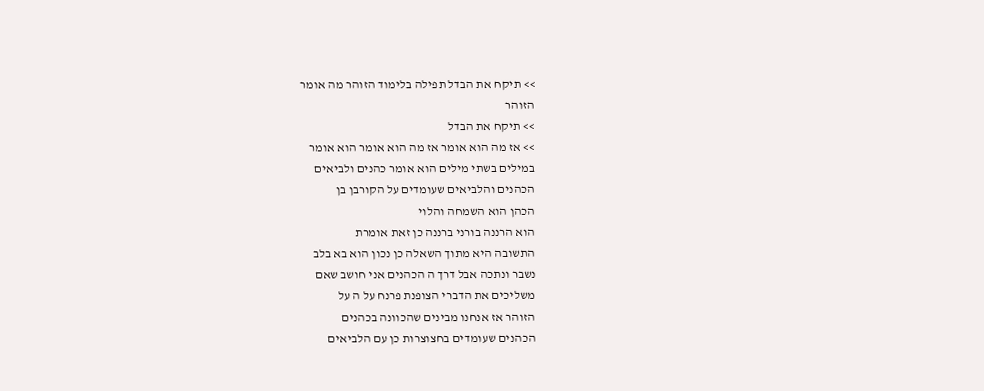>> תיקח את הבדל תפילה בלימוד הזוהר מה אומר
הזוהר
>> תיקח את הבדל
>> אז מה הוא אומר אז מה הוא אומר הוא אומר
במילים בשתי מילים הוא אומר כהנים ולביאים
הכהנים והלביאים שעומדים על הקורבן בן
הכהן הוא השמחה והלוי
הוא הרננה בורני ברננה כן זאת אומרת
התשובה היא מתוך השאלה כן נכון הוא בא בלב
נשבר ונתכה אבל דרך ה הכהנים אני חושב שאם
משליכים את הדברי הצופנת פרנח על ה על
הזוהר אז אנחנו מבינים שהכוונה בכהנים
הכהנים שעומדים בחצוצרות כן עם הלביאים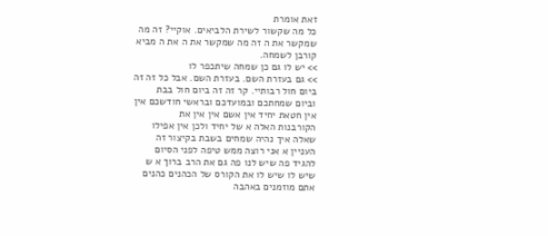זאת אומרת
כל מה שקשור לשירת הלביאים. אוקיי? זה מה
שמקשר את ה זה מה שמקשר את ה את ה מביא
קורבן לשמחה.
>> יש לו גם כן שמחה שיתכפר לו
>> גם בעזרת השם. בעזרת השם. אבל כל זה זה
ביום חול רבותיי. קר זה זה ביום חול בבת
וביום שמחתכם ובמועדכם ובראשי חודשכם אין
אין חטאת יחיד אין אשם אין אין את
הקורבנות האלה א של יחיד ולכן אין אפילו
שאלה איך נהיה שמחים בשבת בקיצור זה
העניין א אני רוצה ממש טיפה לפני הסיום
להגיד פה שיש לנו פה גם את הרב ברוך א ש
שיש לו שיש לו את הקורס של הכהנים כהנים
אתם מוזמנים באהבה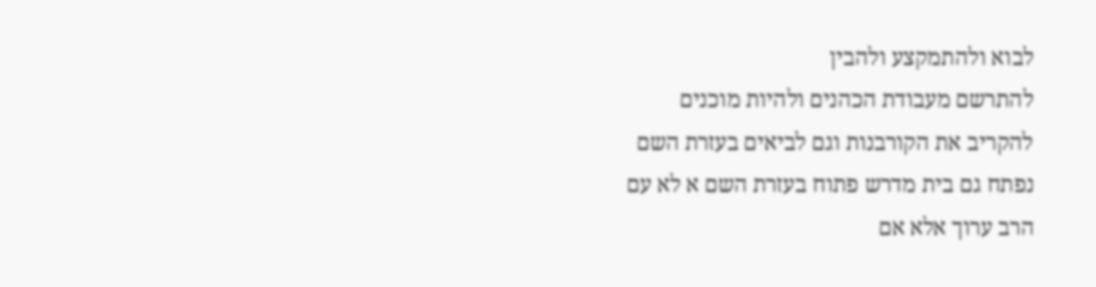לבוא ולהתמקצע ולהבין
להתרשם מעבודת הכהנים ולהיות מוכנים
להקריב את הקורבנות וגם לביאים בעזרת השם
נפתח גם בית מדרש פתוח בעזרת השם א לא עם
הרב ערוך אלא אם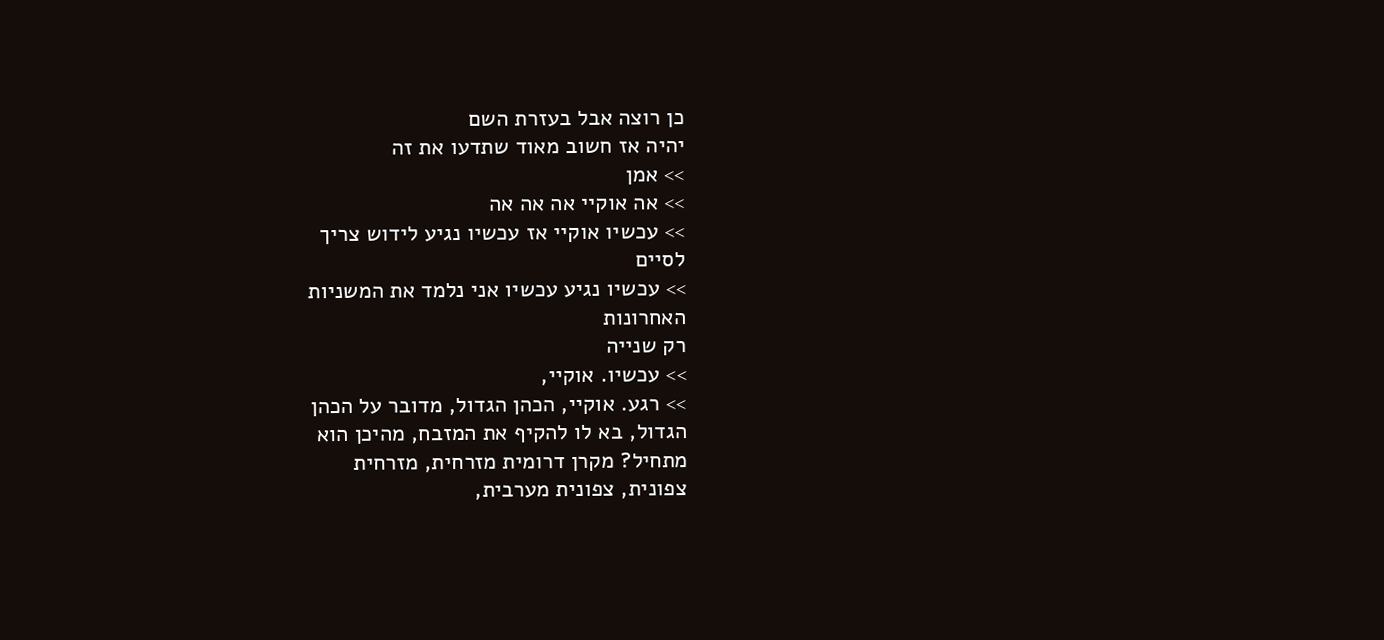כן רוצה אבל בעזרת השם
יהיה אז חשוב מאוד שתדעו את זה
>> אמן
>> אה אוקיי אה אה אה
>> עכשיו אוקיי אז עכשיו נגיע לידוש צריך
לסיים
>> עכשיו נגיע עכשיו אני נלמד את המשניות
האחרונות
רק שנייה
>> עכשיו. אוקיי,
>> רגע. אוקיי, הכהן הגדול, מדובר על הכהן
הגדול, בא לו להקיף את המזבח, מהיכן הוא
מתחיל? מקרן דרומית מזרחית, מזרחית
צפונית, צפונית מערבית,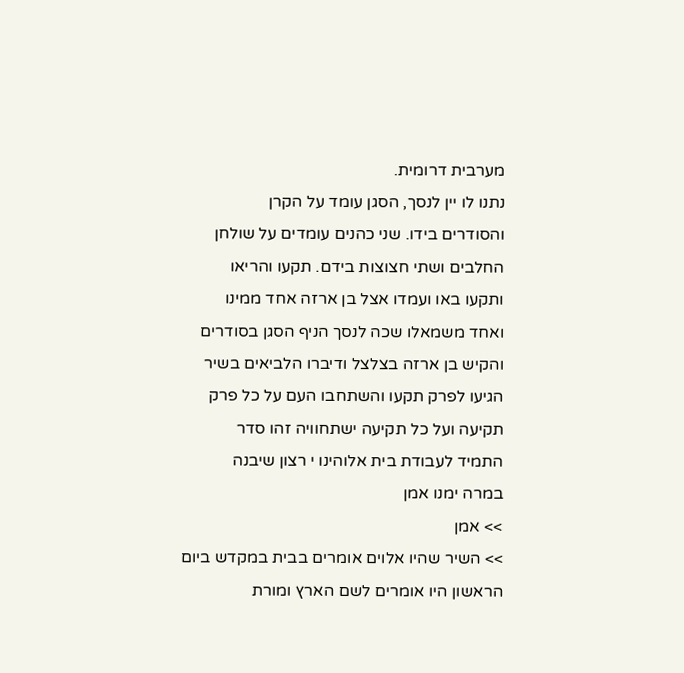מערבית דרומית.
נתנו לו יין לנסך, הסגן עומד על הקרן
והסודרים בידו. שני כהנים עומדים על שולחן
החלבים ושתי חצוצות בידם. תקעו והריאו
ותקעו באו ועמדו אצל בן ארזה אחד ממינו
ואחד משמאלו שכה לנסך הניף הסגן בסודרים
והקיש בן ארזה בצלצל ודיברו הלביאים בשיר
הגיעו לפרק תקעו והשתחבו העם על כל פרק
תקיעה ועל כל תקיעה ישתחוויה זהו סדר
התמיד לעבודת בית אלוהינו י רצון שיבנה
במרה ימנו אמן
>> אמן
>> השיר שהיו אלוים אומרים בבית במקדש ביום
הראשון היו אומרים לשם הארץ ומורת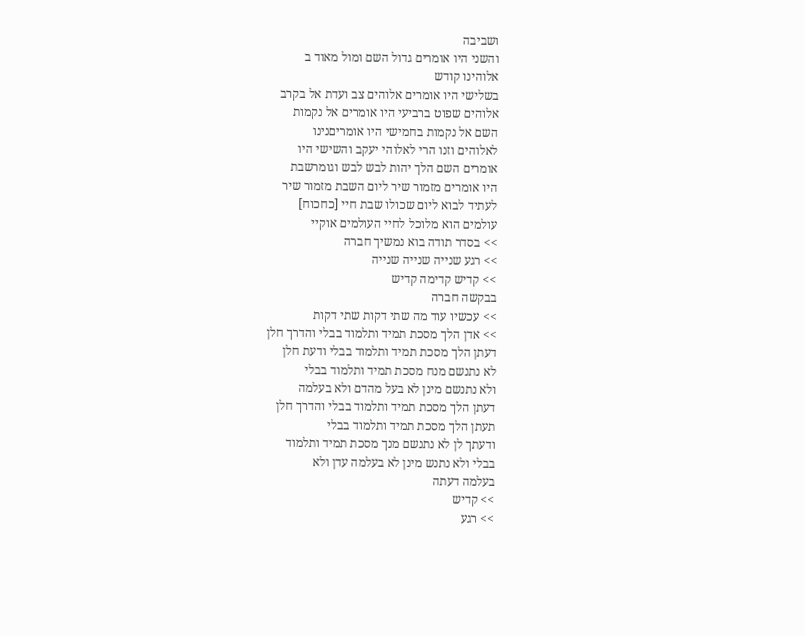ושביבה
והשני היו אומרים גדול השם ומול מאוד ב
אלוהינו קודש
בשלישי היו אומרים אלוהים צב ועדת אל בקרב
אלוהים שפוט ברביעי היו אומרים אל נקמות
השם אל נקמות בחמישי היו אומריםנינו
לאלוהים וזנו הרי לאלוהי יעקב והשישי היו
אומרים השם הלך יהות לבש לבש וגומרשבת
היו אומרים מזמור שיר ליום השבת מזמור שיר
לעתיד לבוא ליום שכולו שבת חיי [כחכוח]
עולמים הוא מלוכל לחיי העולמים אוקיי
>> בסדר תודה בוא נמשיך חברה
>> רגע שנייה שנייה שנייה
>> קדיש קדימה קדיש
בבקשה חברה
>> עכשיו עוד מה שתי דקות שתי דקות
>> אדן הלך מסכת תמיד ותלמוד בבלי והדרך חלן
דעתן הלך מסכת תמיד ותלמוד בבלי ודעת חלן
לא נתנשם מנח מסכת תמיד ותלמוד בבלי
ולא נתנשם מינן לא בעל מהדם ולא בעלמה
דעתן הלך מסכת תמיד ותלמוד בבלי והדרך חלן
תעתן הלך מסכת תמיד ותלמוד בבלי
ודעתך לן לא נתנשם מנך מסכת תמיד ותלמוד
בבלי ולא נתנש מינן לא בעלמה עדן ולא
בעלמה דעתה
>> קדיש
>> רגע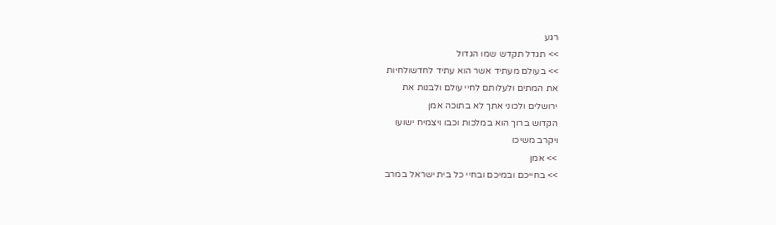רגע
>> תגדל תקדש שמו הגדול
>> בעולם מעתיד אשר הוא עתיד לחדשולחיות
את המתים ולעלותם לחיי עולם ולבנות את
ירושלים ולכוני אתך לא בתוכה אמן
הקדוש ברוך הוא במלכות וכבו ויצמיח ישועו
ויקרב משיכו
>> אמן
>> בחייכם ובמיכם ובחיי כל בית ישראל במרב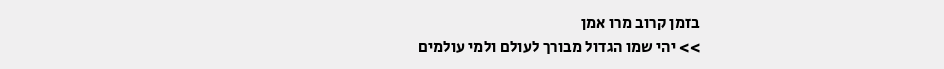בזמן קרוב מרו אמן
>> יהי שמו הגדול מבורך לעולם ולמי עולמים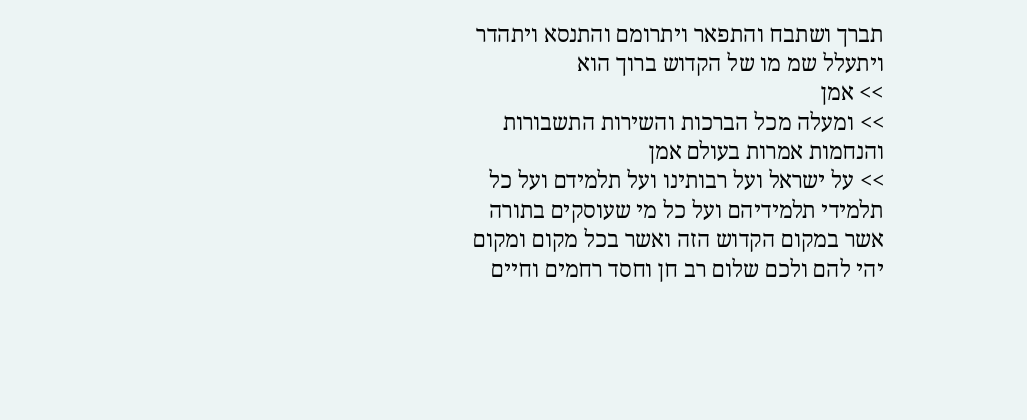תברך ושתבח והתפאר ויתרומם והתנסא ויתהדר
ויתעלל שמ מו של הקדוש ברוך הוא
>> אמן
>> ומעלה מכל הברכות והשירות התשבורות
והנחמות אמרות בעולם אמן
>> על ישראל ועל רבותינו ועל תלמידם ועל כל
תלמידי תלמידיהם ועל כל מי שעוסקים בתורה
אשר במקום הקדוש הזה ואשר בכל מקום ומקום
יהי להם ולכם שלום רב חן וחסד רחמים וחיים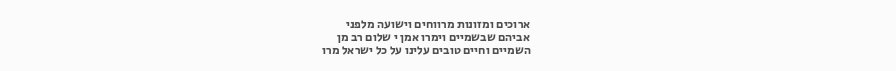ארוכים ומזונות מרווחים וישועה מלפני
אביהם שבשמיים וימרו אמן י שלום רב מן
השמיים וחיים טובים עלינו על כל ישראל מרו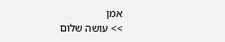אמן
>> עושה שלום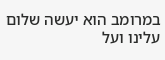במרומב הוא יעשה שלום עלינו ועל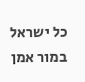כל ישראל במור אמן